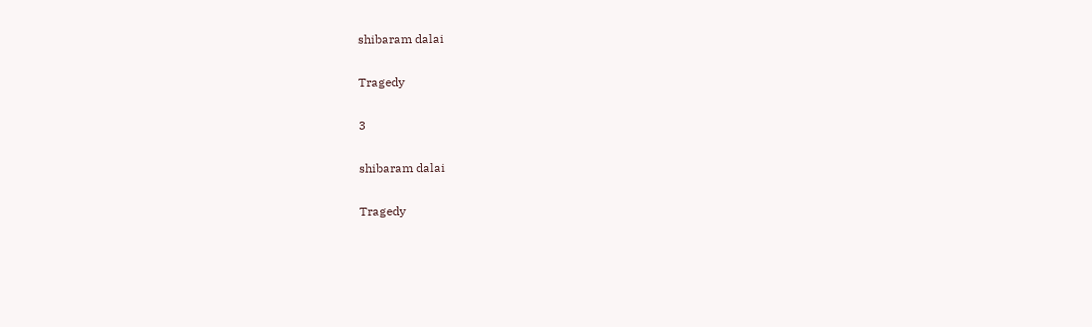shibaram dalai

Tragedy

3

shibaram dalai

Tragedy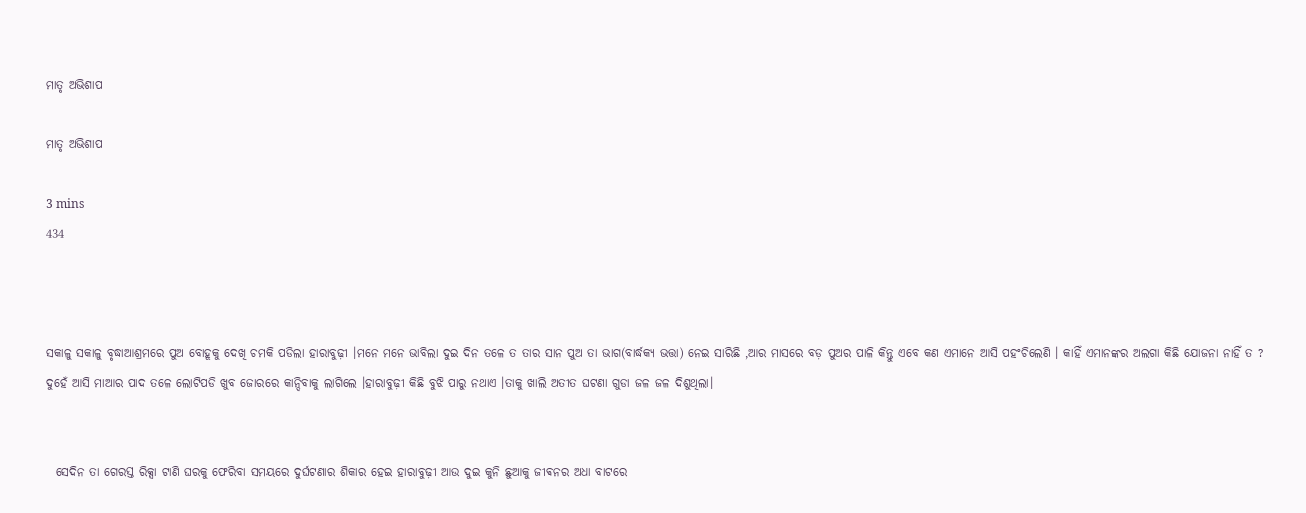ମାତୃ ଅଭିଶାପ

ମାତୃ ଅଭିଶାପ

3 mins
434



ସକାଳୁ ସକାଳୁ ବୃଦ୍ଧାଆଶ୍ରମରେ ପୁଅ ବୋହୂକୁ ଦେଖି ଚମକି ପଡିଲା ହାରାବୁଢ଼ୀ ।ମନେ ମନେ ଭାବିଲା ଦୁଇ ଦିନ ତଳେ ତ ତାର ସାନ ପୁଅ ତା ଭାଗ(ବାର୍ଦ୍ଧକ୍ୟ ଭତ୍ତା) ନେଇ ସାରିଛି ,ଆର ମାସରେ ବଡ଼ ପୁଅର ପାଳି କିନ୍ତୁ ଏବେ କଣ ଏମାନେ ଆସି ପହଂଚିଲେଣି । କାହିଁ ଏମାନଙ୍କର ଅଲଗା କିଛି ଯୋଜନା ନାହିଁ ତ ? ଦୁହେଁ ଆସି ମାଆର ପାଦ ତଳେ ଲୋଟିପଡି ଖୁବ ଜୋରରେ କାନ୍ଦିବାକୁ ଲାଗିଲେ ।ହାରାବୁଢ଼ୀ କିଛି ବୁଝି ପାରୁ ନଥାଏ ।ତାକୁ ଖାଲି ଅତୀତ ଘଟଣା ଗୁଡା ଜଳ ଜଳ ଦିଶୁଥିଲା।


  ସେଦିନ ତା ଗେରସ୍ତ ରିକ୍ସା ଟାଣି ଘରକୁ ଫେରିବା ସମୟରେ ଦୁର୍ଘଟଣାର ଶିକାର ହେଇ ହାରାବୁଢ଼ୀ ଆଉ ଦୁଇ କୁନି ଛୁଆକୁ ଜୀଵନର ଅଧା ବାଟରେ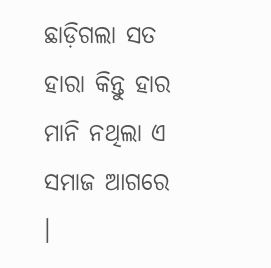ଛାଡ଼ିଗଲା ସତ ହାରା କିନ୍ତୁ ହାର ମାନି ନଥିଲା ଏ ସମାଜ ଆଗରେ ।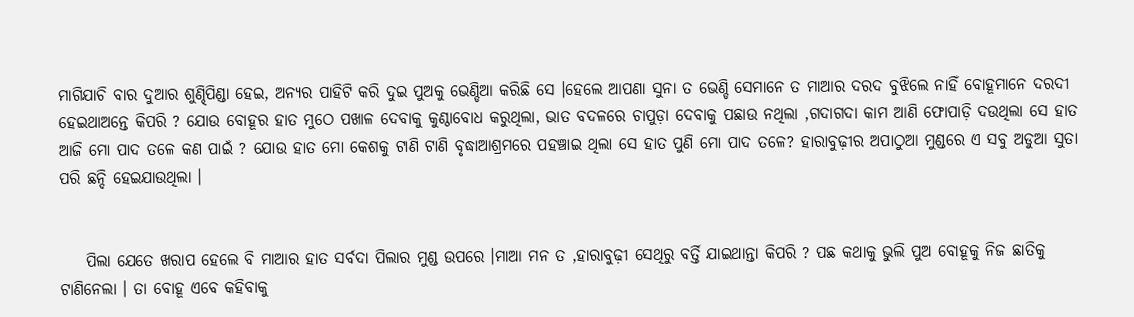ମାଗିଯାଚି ବାର ଦୁଆର ଶୁଣ୍ଢିପିଣ୍ଡା ହେଇ, ଅନ୍ୟର ପାହିଟି କରି ଦୁଇ ପୁଅକୁ ଭେଣ୍ଡିଆ କରିଛି ସେ ।ହେଲେ ଆପଣା ସୁନା ତ ଭେଣ୍ଡି ସେମାନେ ତ ମାଆର ଦରଦ ବୁଝିଲେ ନାହିଁ ବୋହୂମାନେ ଦରଦୀ ହେଇଥାଅନ୍ତେ କିପରି ? ଯୋଉ ବୋହୂର ହାତ ମୁଠେ ପଖାଳ ଦେବାକୁ କୁଣ୍ଠାବୋଧ କରୁଥିଲା, ଭାତ ବଦଳରେ ଚାପୁଡ଼ା ଦେବାକୁ ପଛାଉ ନଥିଲା ,ଗଦାଗଦା କାମ ଆଣି ଫୋପାଡ଼ି ଦଉଥିଲା ସେ ହାତ ଆଜି ମୋ ପାଦ ତଳେ କଣ ପାଇଁ ? ଯୋଉ ହାତ ମୋ କେଶକୁ ଟାଣି ଟାଣି ବୃଦ୍ଧାଆଶ୍ରମରେ ପହଞ୍ଚାଇ ଥିଲା ସେ ହାତ ପୁଣି ମୋ ପାଦ ତଳେ? ହାରାବୁଢ଼ୀର ଅପାଠୁଆ ମୁଣ୍ଡରେ ଏ ସବୁ ଅଡୁଆ ସୁତା ପରି ଛନ୍ଦି ହେଇଯାଉଥିଲା ।


    ପିଲା ଯେତେ ଖରାପ ହେଲେ ବି ମାଆର ହାତ ସର୍ବଦା ପିଲାର ମୁଣ୍ଡ ଉପରେ ।ମାଆ ମନ ତ ,ହାରାବୁଢ଼ୀ ସେଥିରୁ ବର୍ତ୍ତି ଯାଇଥାନ୍ତା କିପରି ? ପଛ କଥାକୁ ଭୁଲି ପୁଅ ବୋହୂକୁ ନିଜ ଛାତିକୁ ଟାଣିନେଲା । ତା ବୋହୂ ଏବେ କହିବାକୁ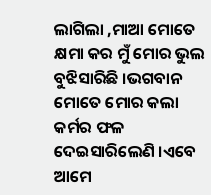ଲାଗିଲା ,ମାଆ ମୋତେ କ୍ଷମା କର ମୁଁ ମୋର ଭୁଲ ବୁଝିସାରିଛି ।ଭଗବାନ ମୋତେ ମୋର କଲା କର୍ମର ଫଳ ଦେଇସାରିଲେଣି ।ଏବେ ଆମେ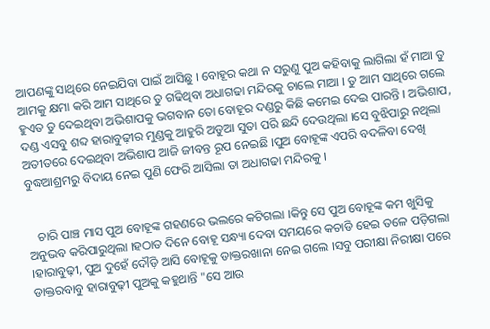ଆପଣଙ୍କୁ ସାଥିରେ ନେଇଯିବା ପାଇଁ ଆସିଛୁ । ବୋହୂର କଥା ନ ସରୁଣୁ ପୁଅ କହିବାକୁ ଲାଗିଲା ହଁ ମାଆ ତୁ ଆମକୁ କ୍ଷମା କରି ଆମ ସାଥିରେ ତୁ ଗଢିଥିବା ଅଧାଗଢା ମନ୍ଦିରକୁ ଚାଲେ ମାଆ । ତୁ ଆମ ସାଥିରେ ଗଲେ ହୁଏତ ତୁ ଦେଇଥିବା ଅଭିଶାପକୁ ଭଗବାନ ତୋ ବୋହୂର ଦଣ୍ଡରୁ କିଛି କମେଇ ଦେଇ ପାରନ୍ତି । ଅଭିଶାପ, ଦଣ୍ଡ ଏସବୁ ଶବ୍ଦ ହାରାବୁଢ଼ୀର ମୁଣ୍ଡକୁ ଆହୁରି ଅଡୁଆ ସୁତା ପରି ଛନ୍ଦି ଦେଉଥିଲା ।ସେ ବୁଝିପାରୁ ନଥିଲା ଅତୀତରେ ଦେଇଥିବା ଅଭିଶାପ ଆଜି ଜୀବନ୍ତ ରୂପ ନେଇଛି ।ପୁଅ ବୋହୂଙ୍କ ଏପରି ବଦଳିବା ଦେଖି ବୁଦ୍ଧଆଶ୍ରମରୁ ବିଦାୟ ନେଇ ପୁଣି ଫେରି ଆସିଲା ତା ଅଧାଗଢା ମନ୍ଦିରକୁ ।


   ଚାରି ପାଞ୍ଚ ମାସ ପୁଅ ବୋହୂଙ୍କ ଗହଣରେ ଭଲରେ କଟିଗଲା ।କିନ୍ତୁ ସେ ପୁଅ ବୋହୂଙ୍କ କମ ଖୁସିକୁ ଅନୁଭବ କରିପାରୁଥିଲା ।ହଠାତ ଦିନେ ବୋହୂ ସନ୍ଧ୍ୟା ଦେବା ସମୟରେ କଚାଡି ହେଇ ତଳେ ପଡ଼ିଗଲା ।ହାରାବୁଢ଼ୀ, ପୁଅ ଦୁହେଁ ଦୌଡ଼ି ଆସି ବୋହୂକୁ ଡାକ୍ତରଖାନା ନେଇ ଗଲେ ।ସବୁ ପରୀକ୍ଷା ନିରୀକ୍ଷା ପରେ ଡାକ୍ତରବାବୁ ହାରାବୁଢ଼ୀ ପୁଅକୁ କହୁଥାନ୍ତି "ସେ ଆଉ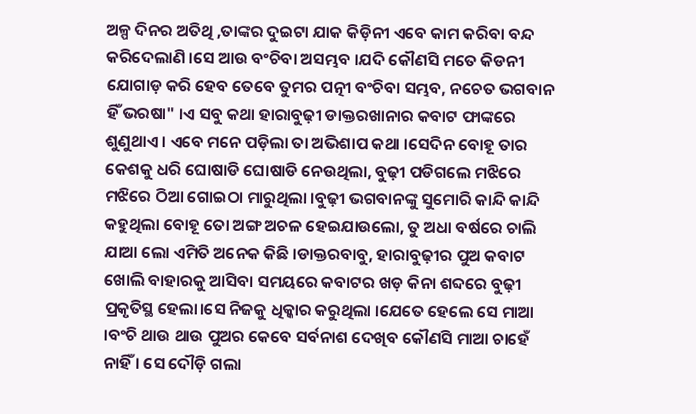ଅଳ୍ପ ଦିନର ଅତିଥି ,ତାଙ୍କର ଦୁଇଟା ଯାକ କିଡ଼ିନୀ ଏବେ କାମ କରିବା ବନ୍ଦ କରିଦେଲାଣି ।ସେ ଆଉ ବଂଚିବା ଅସମ୍ଭବ ।ଯଦି କୌଣସି ମତେ କିଡନୀ ଯୋଗାଡ଼ କରି ହେବ ତେବେ ତୁମର ପତ୍ନୀ ବଂଚିବା ସମ୍ଭବ, ନଚେତ ଭଗବାନ ହିଁ ଭରଷା" ।ଏ ସବୁ କଥା ହାରାବୁଢ଼ୀ ଡାକ୍ତରଖାନାର କବାଟ ଫାଙ୍କରେ ଶୁଣୁଥାଏ । ଏବେ ମନେ ପଡ଼ିଲା ତା ଅଭିଶାପ କଥା ।ସେଦିନ ବୋହୂ ତାର କେଶକୁ ଧରି ଘୋଷାଡି ଘୋଷାଡି ନେଉଥିଲା, ବୁଢ଼ୀ ପଡିଗଲେ ମଝିରେ ମଝିରେ ଠିଆ ଗୋଇଠା ମାରୁଥିଲା ।ବୁଢ଼ୀ ଭଗବାନଙ୍କୁ ସୁମୋରି କାନ୍ଦି କାନ୍ଦି କହୁଥିଲା ବୋହୂ ତୋ ଅଙ୍ଗ ଅଚଳ ହେଇଯାଉଲୋ, ତୁ ଅଧା ବର୍ଷରେ ଚାଲି ଯାଆ ଲୋ ଏମିତି ଅନେକ କିଛି ।ଡାକ୍ତରବାବୁ, ହାରାବୁଢ଼ୀର ପୁଅ କବାଟ ଖୋଲି ବାହାରକୁ ଆସିବା ସମୟରେ କବାଟର ଖଡ଼ କିନା ଶବ୍ଦରେ ବୁଢ଼ୀ ପ୍ରକୃତିସ୍ଥ ହେଲା।ସେ ନିଜକୁ ଧିକ୍କାର କରୁଥିଲା ।ଯେତେ ହେଲେ ସେ ମାଆ ।ବଂଚି ଥାଉ ଥାଉ ପୁଅର କେବେ ସର୍ବନାଶ ଦେଖିବ କୌଣସି ମାଆ ଚାହେଁ ନାହିଁ । ସେ ଦୌଡ଼ି ଗଲା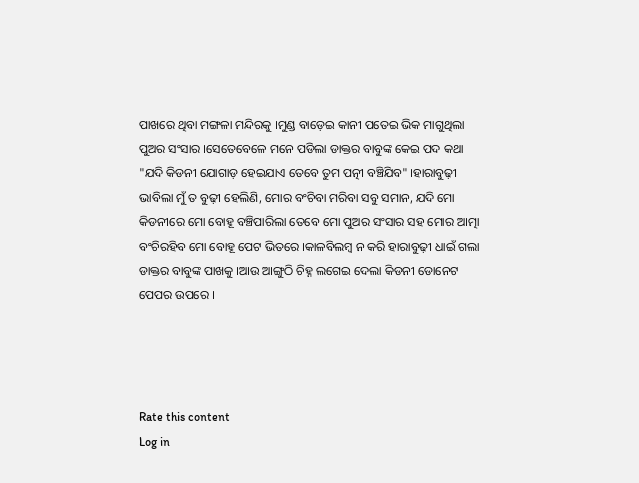ପାଖରେ ଥିବା ମଙ୍ଗଳା ମନ୍ଦିରକୁ ।ମୁଣ୍ଡ ବାଡ଼େଇ କାନୀ ପତେଇ ଭିକ ମାଗୁଥିଲା ପୁଅର ସଂସାର ।ସେତେବେଳେ ମନେ ପଡିଲା ଡାକ୍ତର ବାବୁଙ୍କ କେଇ ପଦ କଥା "ଯଦି କିଡନୀ ଯୋଗାଡ଼ ହେଇଯାଏ ତେବେ ତୁମ ପତ୍ନୀ ବଞ୍ଚିଯିବ" ।ହାରାବୁଢ଼ୀ ଭାବିଲା ମୁଁ ତ ବୁଢ଼ୀ ହେଲିଣି, ମୋର ବଂଚିବା ମରିବା ସବୁ ସମାନ, ଯଦି ମୋ କିଡନୀରେ ମୋ ବୋହୂ ବଞ୍ଚିପାରିଲା ତେବେ ମୋ ପୁଅର ସଂସାର ସହ ମୋର ଆତ୍ମା ବଂଚିରହିବ ମୋ ବୋହୂ ପେଟ ଭିତରେ ।କାଳବିଲମ୍ବ ନ କରି ହାରାବୁଢ଼ୀ ଧାଇଁ ଗଲା ଡାକ୍ତର ବାବୁଙ୍କ ପାଖକୁ ।ଆଉ ଆଙ୍ଗୁଠି ଚିହ୍ନ ଲଗେଇ ଦେଲା କିଡନୀ ଡୋନେଟ ପେପର ଉପରେ ।




Rate this content
Log in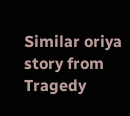Similar oriya story from Tragedy